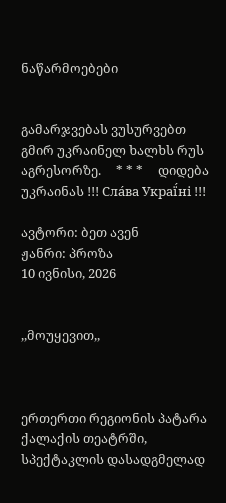ნაწარმოებები


გამარჯვებას ვუსურვებთ გმირ უკრაინელ ხალხს რუს აგრესორზე.     * * *     დიდება უკრაინას !!! Сла́ва Украї́ні !!!

ავტორი: ბეთ ავენ
ჟანრი: პროზა
10 ივნისი, 2026


,,მოუყევით,,



ერთერთი რეგიონის პატარა  ქალაქის თეატრში, სპექტაკლის დასადგმელად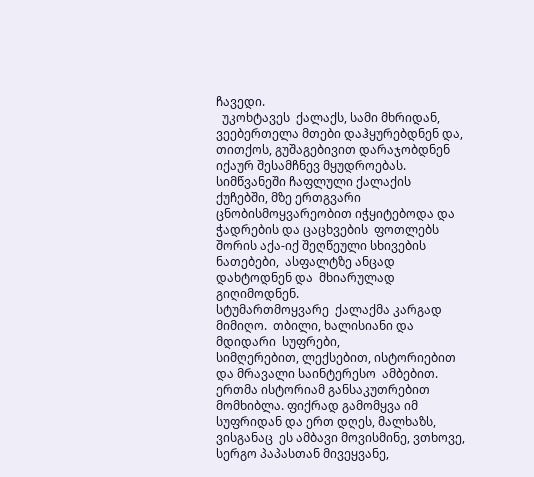ჩავედი.
  უკოხტავეს  ქალაქს, სამი მხრიდან, ვეებერთელა მთები დაჰყურებდნენ და, თითქოს, გუშაგებივით დარაჯობდნენ იქაურ შესამჩნევ მყუდროებას.
სიმწვანეში ჩაფლული ქალაქის ქუჩებში, მზე ერთგვარი ცნობისმოყვარეობით იჭყიტებოდა და ჭადრების და ცაცხვების  ფოთლებს შორის აქა-იქ შეღწეული სხივების ნათებები,  ასფალტზე ანცად დახტოდნენ და  მხიარულად გიღიმოდნენ.
სტუმართმოყვარე  ქალაქმა კარგად მიმიღო.  თბილი, ხალისიანი და მდიდარი  სუფრები,
სიმღერებით, ლექსებით, ისტორიებით და მრავალი საინტერესო  ამბებით.
ერთმა ისტორიამ განსაკუთრებით მომხიბლა. ფიქრად გამომყვა იმ სუფრიდან და ერთ დღეს, მალხაზს, ვისგანაც  ეს ამბავი მოვისმინე, ვთხოვე, სერგო პაპასთან მივეყვანე,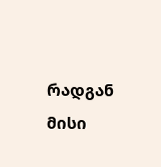რადგან მისი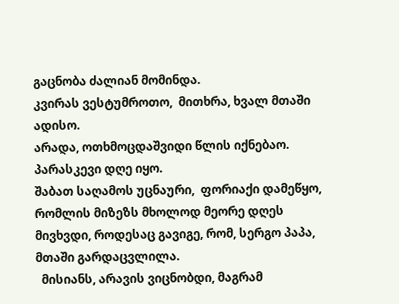გაცნობა ძალიან მომინდა.
კვირას ვესტუმროთო,  მითხრა, ხვალ მთაში ადისო.
არადა, ოთხმოცდაშვიდი წლის იქნებაო.
პარასკევი დღე იყო.
შაბათ საღამოს უცნაური,  ფორიაქი დამეწყო, რომლის მიზეზს მხოლოდ მეორე დღეს  მივხვდი, როდესაც გავიგე, რომ, სერგო პაპა, მთაში გარდაცვლილა.
  მისიანს, არავის ვიცნობდი, მაგრამ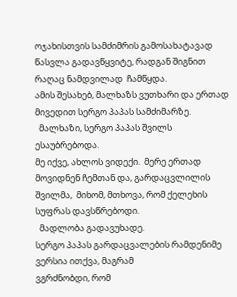ოჯახისთვის სამძიმრის გამოსახატავად წასვლა გადავწყვიტე, რადგან შიგნით რაღაც ნამდვილად  ჩამწყდა.
ამის შესახებ, მალხაზს ვუთხარი და ერთად მივედით სერგო პაპას სამძიმარზე.
  მალხაზი, სერგო პაპას შვილს ესაუბრებოდა.
მე იქვე, ახლოს ვიდექი.  მერე ერთად მოვიდნენ ჩემთან და, გარდაცვლილის შვილმა,  მიხომ, მთხოვა, რომ ქელეხის სუფრას დავსწრებოდი.
  მადლობა გადავუხადე.
სერგო პაპას გარდაცვალების რამდენიმე ვერსია ითქვა, მაგრამ
ვგრძნობდი, რომ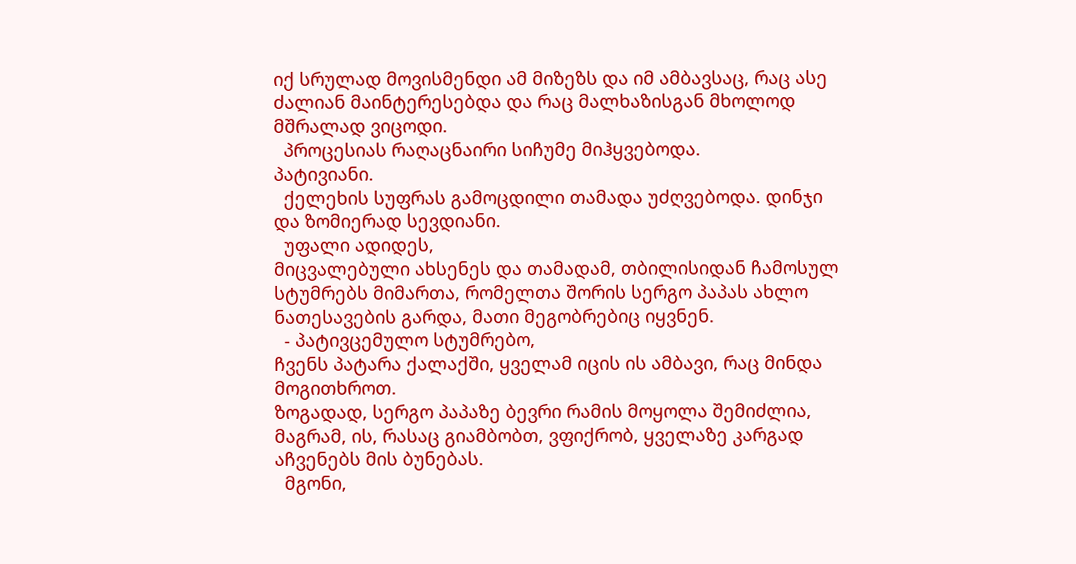იქ სრულად მოვისმენდი ამ მიზეზს და იმ ამბავსაც, რაც ასე ძალიან მაინტერესებდა და რაც მალხაზისგან მხოლოდ მშრალად ვიცოდი.
  პროცესიას რაღაცნაირი სიჩუმე მიჰყვებოდა.
პატივიანი.
  ქელეხის სუფრას გამოცდილი თამადა უძღვებოდა. დინჯი და ზომიერად სევდიანი.
  უფალი ადიდეს,
მიცვალებული ახსენეს და თამადამ, თბილისიდან ჩამოსულ სტუმრებს მიმართა, რომელთა შორის სერგო პაპას ახლო ნათესავების გარდა, მათი მეგობრებიც იყვნენ.
  - პატივცემულო სტუმრებო,
ჩვენს პატარა ქალაქში, ყველამ იცის ის ამბავი, რაც მინდა მოგითხროთ.
ზოგადად, სერგო პაპაზე ბევრი რამის მოყოლა შემიძლია, მაგრამ, ის, რასაც გიამბობთ, ვფიქრობ, ყველაზე კარგად აჩვენებს მის ბუნებას.
  მგონი,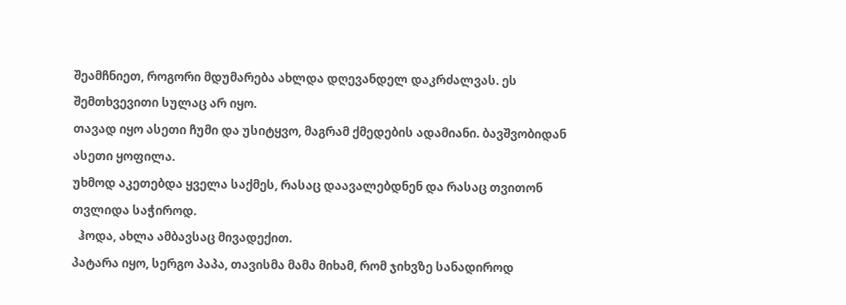შეამჩნიეთ, როგორი მდუმარება ახლდა დღევანდელ დაკრძალვას. ეს შემთხვევითი სულაც არ იყო.
თავად იყო ასეთი ჩუმი და უსიტყვო, მაგრამ ქმედების ადამიანი. ბავშვობიდან ასეთი ყოფილა.
უხმოდ აკეთებდა ყველა საქმეს, რასაც დაავალებდნენ და რასაც თვითონ თვლიდა საჭიროდ.
  ჰოდა, ახლა ამბავსაც მივადექით.
პატარა იყო, სერგო პაპა, თავისმა მამა მიხამ, რომ ჯიხვზე სანადიროდ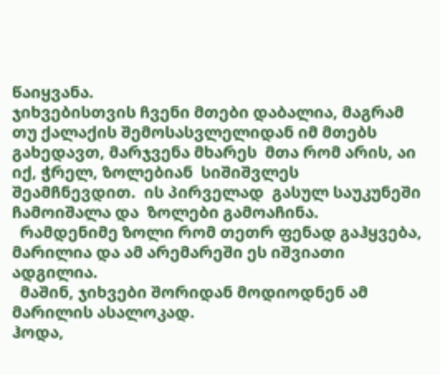წაიყვანა.
ჯიხვებისთვის ჩვენი მთები დაბალია, მაგრამ თუ ქალაქის შემოსასვლელიდან იმ მთებს გახედავთ, მარჯვენა მხარეს  მთა რომ არის, აი იქ, ჭრელ, ზოლებიან  სიშიშვლეს შეამჩნევდით.  ის პირველად  გასულ საუკუნეში  ჩამოიშალა და  ზოლები გამოაჩინა.
  რამდენიმე ზოლი რომ თეთრ ფენად გაჰყვება, მარილია და ამ არემარეში ეს იშვიათი ადგილია.
  მაშინ, ჯიხვები შორიდან მოდიოდნენ ამ მარილის ასალოკად.
ჰოდა,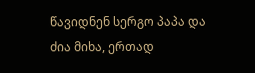წავიდნენ სერგო პაპა და ძია მიხა, ერთად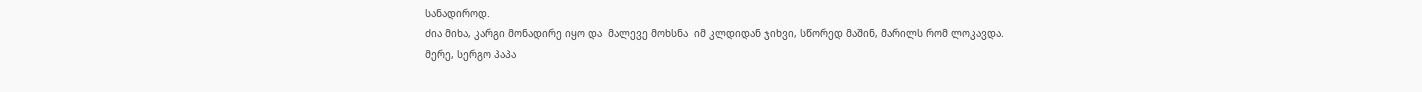სანადიროდ.
ძია მიხა, კარგი მონადირე იყო და  მალევე მოხსნა  იმ კლდიდან ჯიხვი, სწორედ მაშინ, მარილს რომ ლოკავდა.
მერე, სერგო პაპა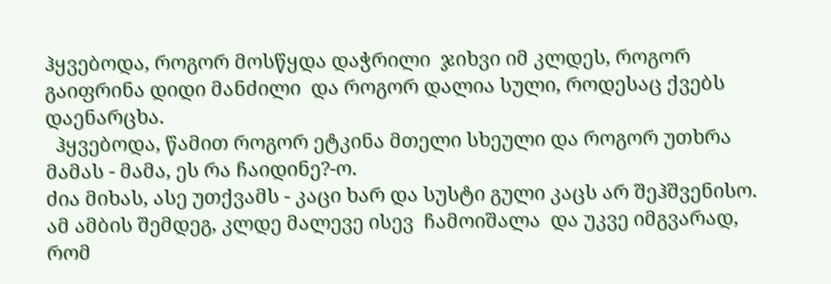ჰყვებოდა, როგორ მოსწყდა დაჭრილი  ჯიხვი იმ კლდეს, როგორ გაიფრინა დიდი მანძილი  და როგორ დალია სული, როდესაც ქვებს დაენარცხა.
  ჰყვებოდა, წამით როგორ ეტკინა მთელი სხეული და როგორ უთხრა მამას - მამა, ეს რა ჩაიდინე?-ო.
ძია მიხას, ასე უთქვამს - კაცი ხარ და სუსტი გული კაცს არ შეჰშვენისო.
ამ ამბის შემდეგ, კლდე მალევე ისევ  ჩამოიშალა  და უკვე იმგვარად, რომ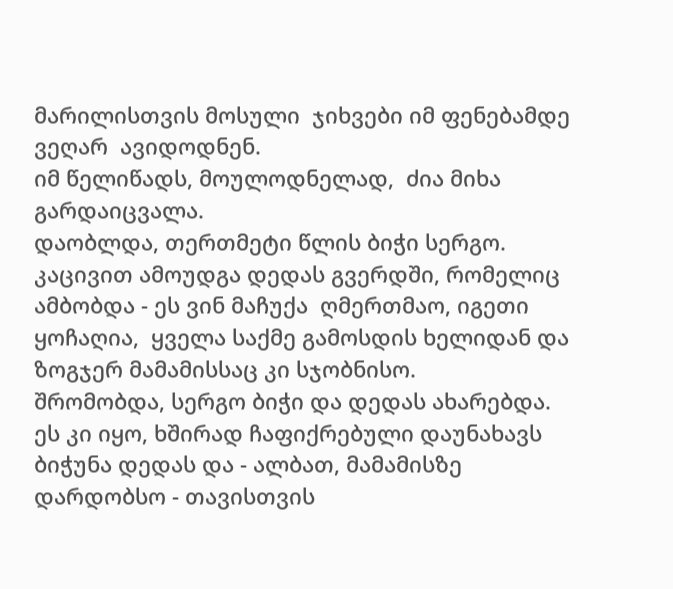მარილისთვის მოსული  ჯიხვები იმ ფენებამდე ვეღარ  ავიდოდნენ.
იმ წელიწადს, მოულოდნელად,  ძია მიხა გარდაიცვალა.
დაობლდა, თერთმეტი წლის ბიჭი სერგო.
კაცივით ამოუდგა დედას გვერდში, რომელიც ამბობდა - ეს ვინ მაჩუქა  ღმერთმაო, იგეთი ყოჩაღია,  ყველა საქმე გამოსდის ხელიდან და ზოგჯერ მამამისსაც კი სჯობნისო.
შრომობდა, სერგო ბიჭი და დედას ახარებდა.
ეს კი იყო, ხშირად ჩაფიქრებული დაუნახავს ბიჭუნა დედას და - ალბათ, მამამისზე დარდობსო - თავისთვის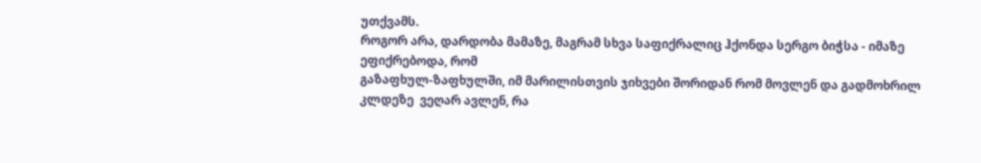უთქვამს.
როგორ არა, დარდობა მამაზე, მაგრამ სხვა საფიქრალიც ჰქონდა სერგო ბიჭსა - იმაზე ეფიქრებოდა, რომ
გაზაფხულ-ზაფხულში, იმ მარილისთვის ჯიხვები შორიდან რომ მოვლენ და გადმოხრილ  კლდეზე  ვეღარ ავლენ, რა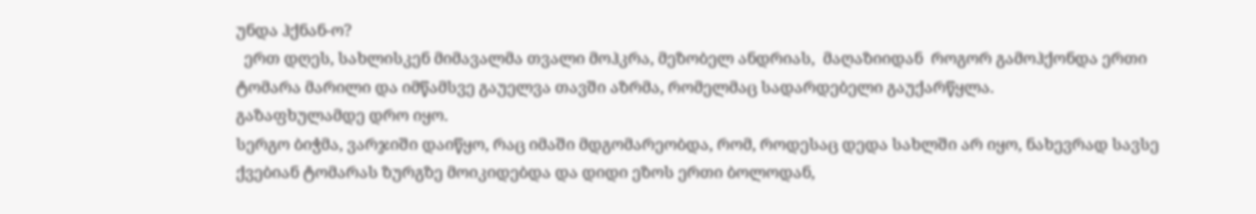უნდა ჰქნან-ო?
  ერთ დღეს, სახლისკენ მიმავალმა თვალი მოჰკრა, მეზობელ ანდრიას,  მაღაზიიდან  როგორ გამოჰქონდა ერთი ტომარა მარილი და იმწამსვე გაუელვა თავში აზრმა, რომელმაც სადარდებელი გაუქარწყლა.
გაზაფხულამდე დრო იყო.
სერგო ბიჭმა, ვარჯიში დაიწყო, რაც იმაში მდგომარეობდა, რომ, როდესაც დედა სახლში არ იყო, ნახევრად სავსე ქვებიან ტომარას ზურგზე მოიკიდებდა და დიდი ეზოს ერთი ბოლოდან,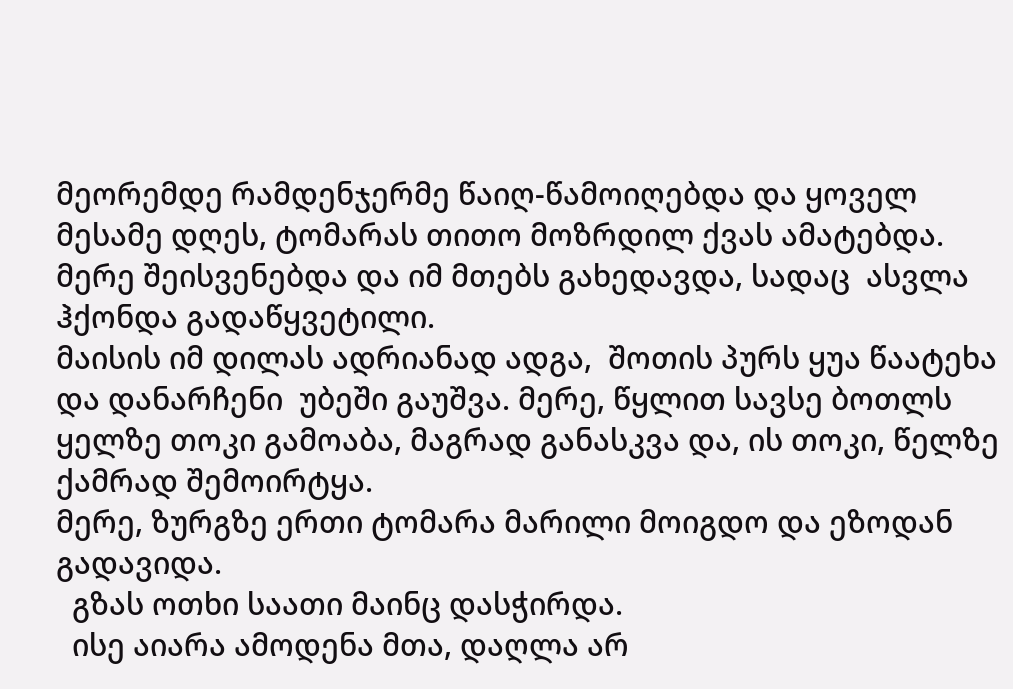მეორემდე რამდენჯერმე წაიღ-წამოიღებდა და ყოველ მესამე დღეს, ტომარას თითო მოზრდილ ქვას ამატებდა.
მერე შეისვენებდა და იმ მთებს გახედავდა, სადაც  ასვლა ჰქონდა გადაწყვეტილი.
მაისის იმ დილას ადრიანად ადგა,  შოთის პურს ყუა წაატეხა და დანარჩენი  უბეში გაუშვა. მერე, წყლით სავსე ბოთლს ყელზე თოკი გამოაბა, მაგრად განასკვა და, ის თოკი, წელზე ქამრად შემოირტყა.
მერე, ზურგზე ერთი ტომარა მარილი მოიგდო და ეზოდან გადავიდა.
  გზას ოთხი საათი მაინც დასჭირდა.
  ისე აიარა ამოდენა მთა, დაღლა არ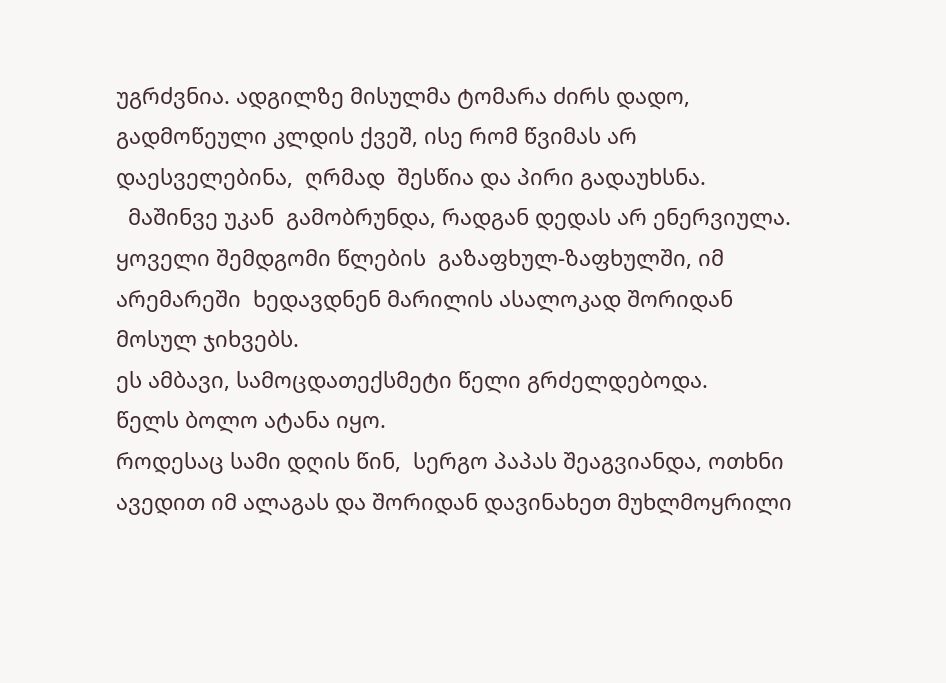უგრძვნია. ადგილზე მისულმა ტომარა ძირს დადო, გადმოწეული კლდის ქვეშ, ისე რომ წვიმას არ დაესველებინა,  ღრმად  შესწია და პირი გადაუხსნა.
  მაშინვე უკან  გამობრუნდა, რადგან დედას არ ენერვიულა.
ყოველი შემდგომი წლების  გაზაფხულ-ზაფხულში, იმ არემარეში  ხედავდნენ მარილის ასალოკად შორიდან მოსულ ჯიხვებს.
ეს ამბავი, სამოცდათექსმეტი წელი გრძელდებოდა.
წელს ბოლო ატანა იყო.
როდესაც სამი დღის წინ,  სერგო პაპას შეაგვიანდა, ოთხნი ავედით იმ ალაგას და შორიდან დავინახეთ მუხლმოყრილი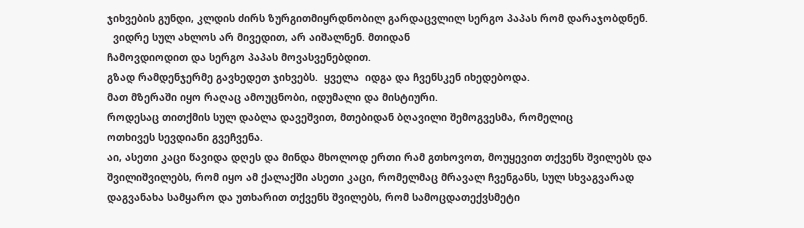ჯიხვების გუნდი, კლდის ძირს ზურგითმიყრდნობილ გარდაცვლილ სერგო პაპას რომ დარაჯობდნენ.
  ვიდრე სულ ახლოს არ მივედით, არ აიშალნენ. მთიდან
ჩამოვდიოდით და სერგო პაპას მოვასვენებდით.
გზად რამდენჯერმე გავხედეთ ჯიხვებს.  ყველა  იდგა და ჩვენსკენ იხედებოდა.
მათ მზერაში იყო რაღაც ამოუცნობი, იდუმალი და მისტიური.
როდესაც თითქმის სულ დაბლა დავეშვით, მთებიდან ბღავილი შემოგვესმა, რომელიც
ოთხივეს სევდიანი გვეჩვენა.
აი, ასეთი კაცი წავიდა დღეს და მინდა მხოლოდ ერთი რამ გთხოვოთ, მოუყევით თქვენს შვილებს და შვილიშვილებს, რომ იყო ამ ქალაქში ასეთი კაცი, რომელმაც მრავალ ჩვენგანს, სულ სხვაგვარად დაგვანახა სამყარო და უთხარით თქვენს შვილებს, რომ სამოცდათექვსმეტი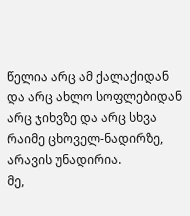წელია არც ამ ქალაქიდან და არც ახლო სოფლებიდან არც ჯიხვზე და არც სხვა რაიმე ცხოველ-ნადირზე, არავის უნადირია.
მე,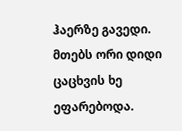ჰაერზე გავედი. მთებს ორი დიდი ცაცხვის ხე ეფარებოდა.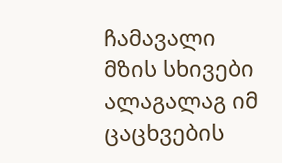ჩამავალი მზის სხივები ალაგალაგ იმ ცაცხვების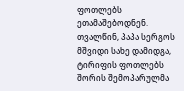ფოთლებს ეთამაშებოდნენ. თვალწინ, პაპა სერგოს მშვიდი სახე დამიდგა, ტირიფის ფოთლებს შორის შემოპარულმა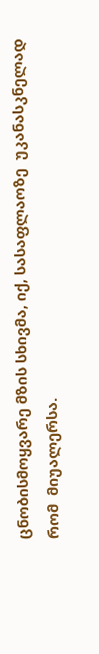ცნობისმოყვარე მზის სხივმა, იქ, სასაფლაოზე  უკანასკნელად რომ  მიუალერსა.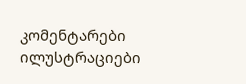კომენტარები ილუსტრაციები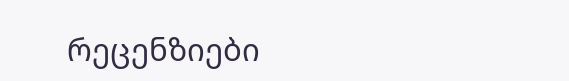რეცენზიები